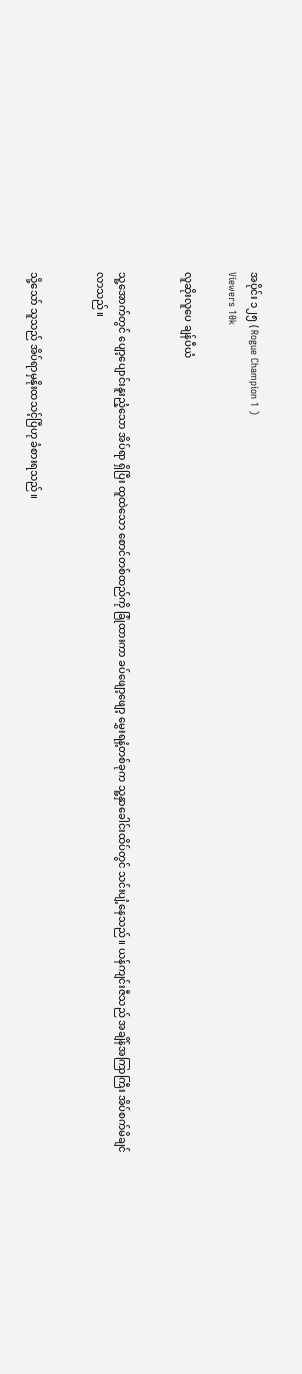အပိုင်း ၁၂၅ ( Rogue Champion 1 )
Viewers 10k

လူဆိုးလူပေ ချန်ပီယံ


သူ့အောက်တွင် ပျော့ပျောင်းနူးညံ့သော အိပ်ရာ ရှိပြီး ထူထဲသော စောင်တစ်ထည်ကို ခြုံထားကာ ခပ်ဖျော့ဖျော့ မွှေးရနံ့တစ်ခုက သူ့နှာခေါင်းထိပ်တွင် သင်းပျံ့နေသည်။ ယန်ကျင်းဇီသည် အချိန်အကြာကြီး အိပ်စက်မိချင်လာသည်။


သို့သော် သူသည် အိပ်ရာမှနိုးထသင့်ပြီဟု ခံစားရသည်။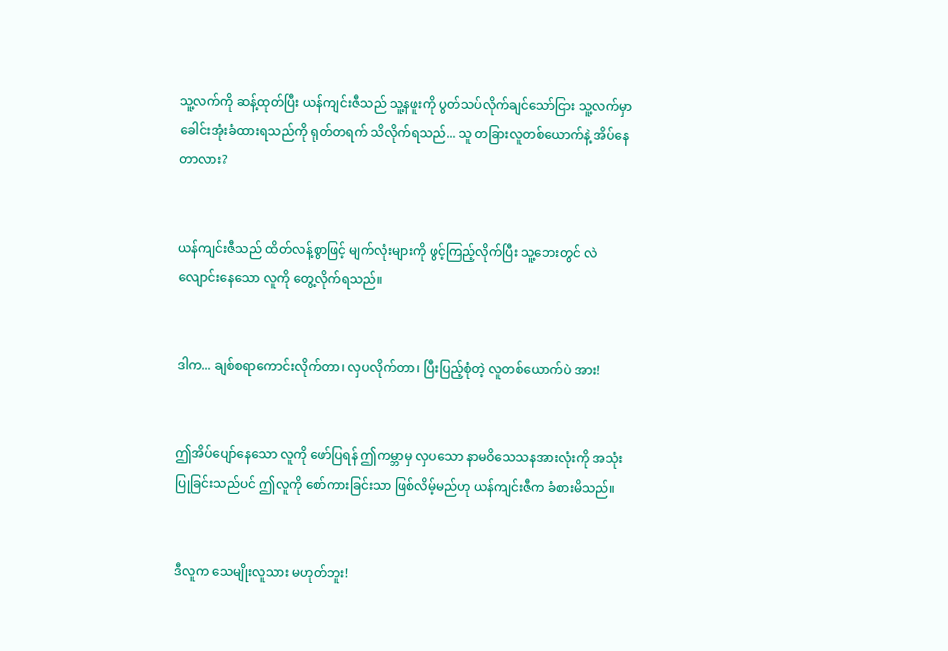သူ့လက်ကို ဆန့်ထုတ်ပြီး ယန်ကျင်းဇီသည် သူ့နဖူးကို ပွတ်သပ်လိုက်ချင်သော်ငြား သူ့လက်မှာ ခေါင်းအုံးခံထားရသည်ကို ရုတ်တရက် သိလိုက်ရသည်... သူ တခြားလူတစ်ယောက်နဲ့ အိပ်နေတာလား?


ယန်ကျင်းဇီသည် ထိတ်လန့်စွာဖြင့် မျက်လုံးများကို ဖွင့်ကြည့်လိုက်ပြီး သူ့ဘေးတွင် လဲလျောင်းနေသော လူကို တွေ့လိုက်ရသည်။


ဒါက... ချစ်စရာကောင်းလိုက်တာ၊ လှပလိုက်တာ၊ ပြီးပြည့်စုံတဲ့ လူတစ်ယောက်ပဲ အား!


ဤအိပ်ပျော်နေသော လူကို ဖော်ပြရန် ဤကမ္ဘာမှ လှပသော နာမဝိသေသနအားလုံးကို အသုံးပြုခြင်းသည်ပင် ဤလူကို စော်ကားခြင်းသာ ဖြစ်လိမ့်မည်ဟု ယန်ကျင်းဇီက ခံစားမိသည်။


ဒီလူက သေမျိုးလူသား မဟုတ်ဘူး!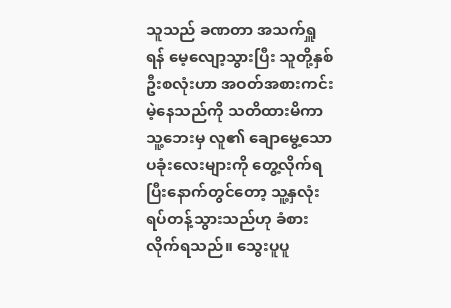သူသည် ခဏတာ အသက်ရှူရန် မေ့လျော့သွားပြီး သူတို့နှစ်ဦးစလုံးဟာ အဝတ်အစားကင်းမဲ့နေသည်ကို သတိထားမိကာ သူ့ဘေးမှ လူ၏ ချောမွေ့သော ပခုံးလေးများကို တွေ့လိုက်ရပြီးနောက်တွင်တော့ သူ့နှလုံး ရပ်တန့်သွားသည်ဟု ခံစားလိုက်ရသည်။ သွေးပူပူ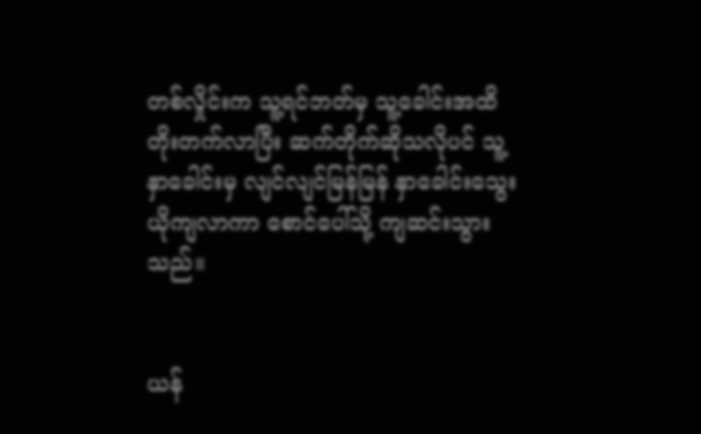တစ်လှိုင်းက သူ့ရင်ဘတ်မှ သူ့ခေါင်းအထိ တိုးတက်လာပြီး ဆက်တိုက်ဆိုသလိုပင် သူ့နှာခေါင်းမှ လျင်လျင်မြန်မြန် နှာခေါင်းသွေးယိုကျလာကာ စောင်ပေါ်သို့ ကျဆင်းသွားသည်။


ယန်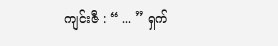ကျင်းဇီ : “ ... ” ရှက်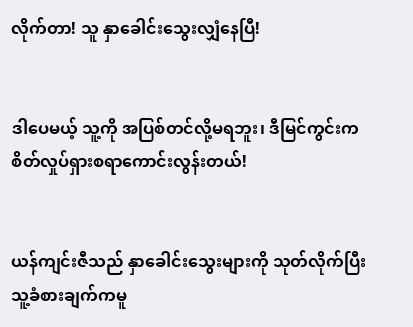လိုက်တာ! သူ နှာခေါင်းသွေးလျှံနေပြီ!


ဒါပေမယ့် သူ့ကို အပြစ်တင်လို့မရဘူး၊ ဒီမြင်ကွင်းက စိတ်လှုပ်ရှားစရာကောင်းလွန်းတယ်!


ယန်ကျင်းဇီသည် နှာခေါင်းသွေးများကို သုတ်လိုက်ပြီး သူ့ခံစားချက်ကမူ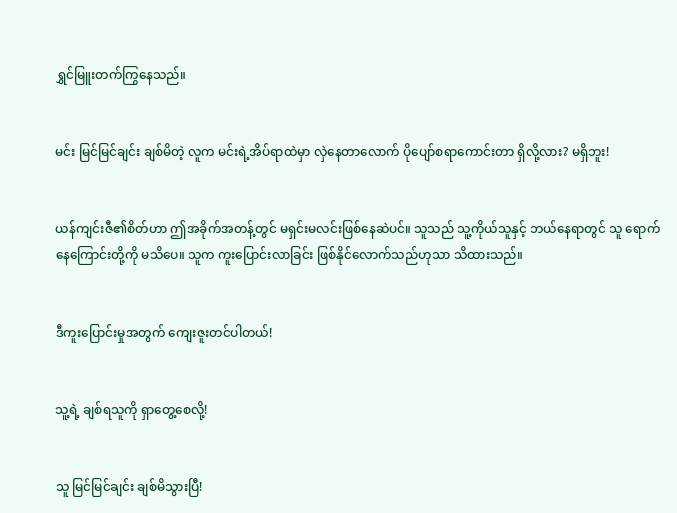ရွှင်မြူးတက်ကြွနေသည်။


မင်း မြင်မြင်ချင်း ချစ်မိတဲ့ လူက မင်းရဲ့အိပ်ရာထဲမှာ လှဲနေတာလောက် ပိုပျော်စရာကောင်းတာ ရှိလို့လား? မရှိဘူး!


ယန်ကျင်းဇီ၏စိတ်ဟာ ဤအခိုက်အတန့်တွင် မရှင်းမလင်းဖြစ်နေဆဲပင်။ သူသည် သူ့ကိုယ်သူနှင့် ဘယ်နေရာတွင် သူ ရောက်နေကြောင်းတို့ကို မသိပေ။ သူက ကူးပြောင်းလာခြင်း ဖြစ်နိုင်လောက်သည်ဟုသာ သိထားသည်။


ဒီကူးပြောင်းမှုအတွက် ကျေးဇူးတင်ပါတယ်!


သူ့ရဲ့ ချစ်ရသူကို ရှာတွေ့စေလို့!


သူ မြင်မြင်ချင်း ချစ်မိသွားပြီ!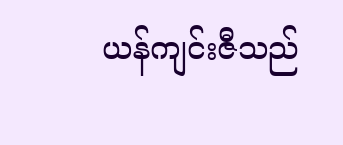ယန်ကျင်းဇီသည်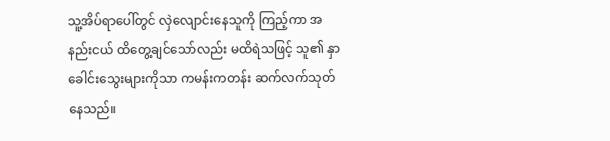သူ့အိပ်ရာပေါ်တွင် လှဲလျောင်းနေသူကို ကြည့်ကာ အနည်းငယ် ထိတွေ့ချင်သော်လည်း မထိရဲသဖြင့် သူ၏ နှာခေါင်းသွေးများကိုသာ ကမန်းကတန်း ဆက်လက်သုတ်နေသည်။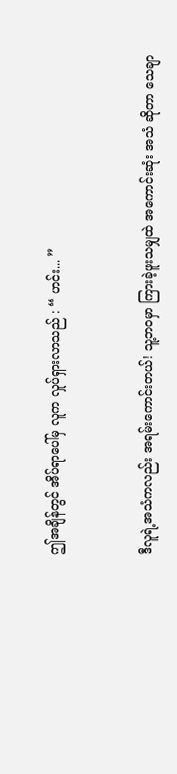ဤအချိန်တွင် အိပ်ရာပေါ်မှ လူက လှုပ်ရှားလာသည် : “ ဟင်း... ”


ဒီလူရဲ့အသံကလည်း အရမ်းကောင်းတယ်! သူ့ဘ၀မှာ ကြားခဲ့ဖူးသမျှထဲ အကောင်းဆုံး အသံ ဆိုတာ သေချာ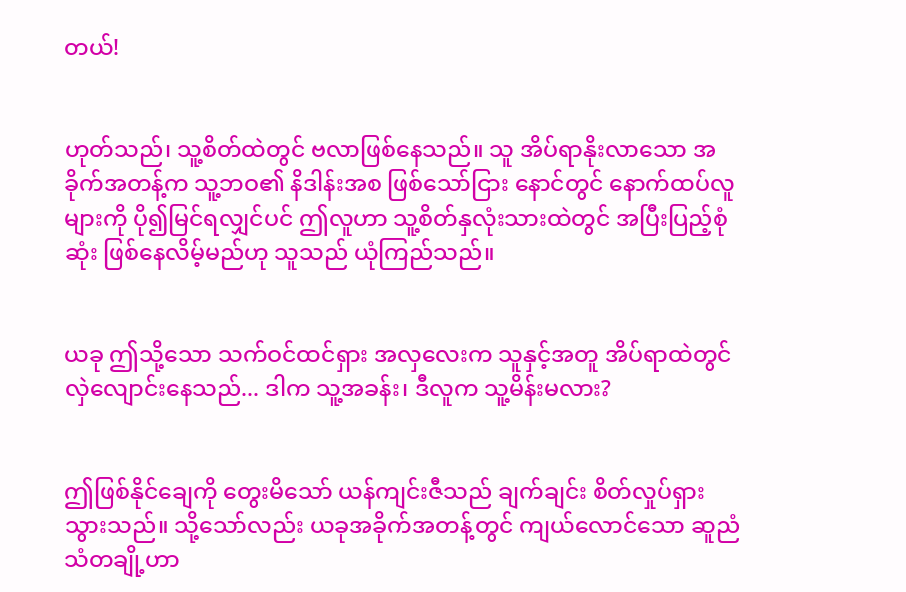တယ်!


ဟုတ်သည်၊ သူ့စိတ်ထဲတွင် ဗလာဖြစ်နေသည်။ သူ အိပ်ရာနိုးလာသော အခိုက်အတန့်က သူ့ဘဝ၏ နိဒါန်းအစ ဖြစ်သော်ငြား ‌နောင်တွင် နောက်ထပ်လူများကို ပို၍မြင်ရလျှင်ပင် ဤလူဟာ သူ့စိတ်နှလုံးသားထဲတွင် အပြီးပြည့်စုံဆုံး ဖြစ်နေလိမ့်မည်ဟု သူသည် ယုံကြည်သည်။


ယခု ဤသို့သော သက်ဝင်ထင်ရှား အလှလေးက သူနှင့်အတူ အိပ်ရာထဲတွင် လှဲလျောင်းနေသည်... ဒါက သူ့အခန်း၊ ဒီလူက သူ့မိန်းမလား?


ဤဖြစ်‌နိုင်ချေကို တွေးမိသော် ယန်ကျင်းဇီသည် ချက်ချင်း စိတ်လှုပ်ရှားသွားသည်။ သို့သော်လည်း ယခုအခိုက်အတန့်တွင် ကျယ်လောင်သော ဆူညံသံတချို့ဟာ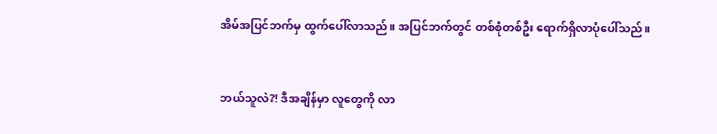အိမ်အပြင်ဘက်မှ ထွက်ပေါ်လာသည်။ အပြင်ဘက်တွင် တစ်စုံတစ်ဦး ရောက်ရှိလာပုံပေါ်သည်။


ဘယ်သူလဲ?! ဒီအချိန်မှာ လူတွေကို လာ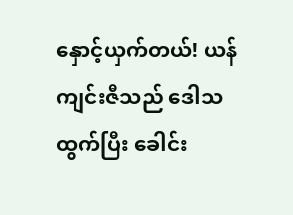နှောင့်ယှက်တယ်! ယန်ကျင်းဇီသည် ‌ဒေါသထွက်ပြီး ခေါင်း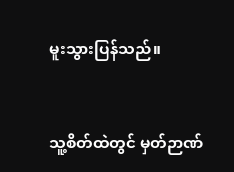မူးသွားပြန်သည်။


သူ့စိတ်ထဲတွင် မှတ်ဉာဏ်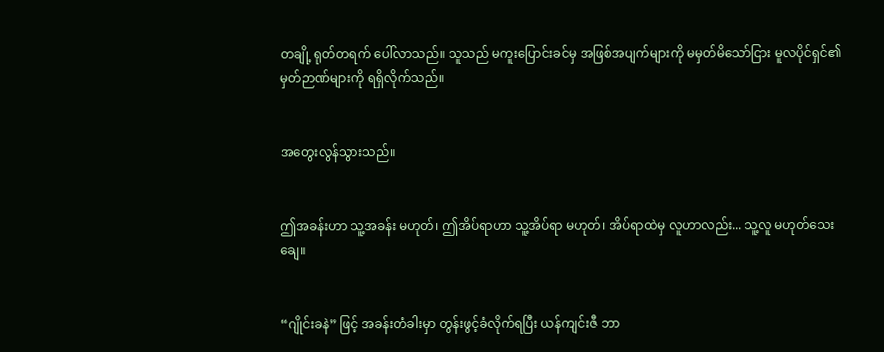တချို့ ရုတ်တရက် ပေါ်လာသည်။ သူသည် မကူးပြောင်းခင်မှ အဖြစ်အပျက်များကို မမှတ်မိသော်ငြား မူလပိုင်ရှင်၏ မှတ်ဉာဏ်များကို ရရှိလိုက်သည်။


အတွေးလွန်သွားသည်။


ဤအခန်းဟာ သူ့အခန်း မဟုတ်၊ ဤအိပ်ရာဟာ သူ့အိပ်ရာ မဟုတ်၊ အိပ်ရာထဲမှ လူဟာလည်း... သူ့လူ မဟုတ်သေးချေ။


“ဂျိုင်းခနဲ” ဖြင့် အခန်းတံခါးမှာ တွန်းဖွင့်ခံလိုက်ရပြီး ယန်ကျင်းဇီ ဘာ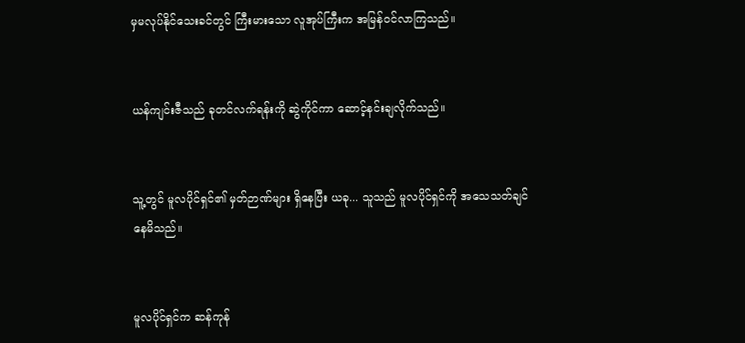မှမလုပ်နိုင်သေးခင်တွင် ကြီးမားသော လူအုပ်ကြီးက အမြန်ဝင်လာကြသည်။


ယန်ကျင်းဇီသည် ခုတင်လက်ရန်းကို ဆွဲကိုင်ကာ ဆောင့်နင်းချလိုက်သည်။


သူ့တွင် မူလပိုင်ရှင်၏ မှတ်ဉာဏ်များ ရှိနေပြီး ယခု... သူသည် မူလပိုင်ရှင်ကို အသေသတ်ချင်နေမိသည်။


မူလပိုင်ရှင်က ဆန်ကုန်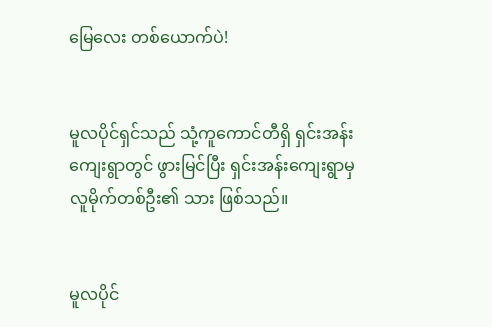မြေလေး တစ်ယောက်ပဲ!


မူလပိုင်ရှင်သည် သုံ့ကူကောင်တီရှိ ရှင်းအန်းကျေးရွာတွင် ဖွားမြင်ပြီး ရှင်းအန်းကျေးရွာမှ လူမိုက်တစ်ဦး၏ သား ဖြစ်သည်။


မူလပိုင်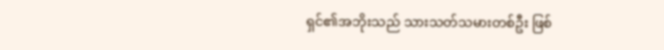ရှင်၏အဘိုးသည် သားသတ်သမားတစ်ဦး ဖြစ်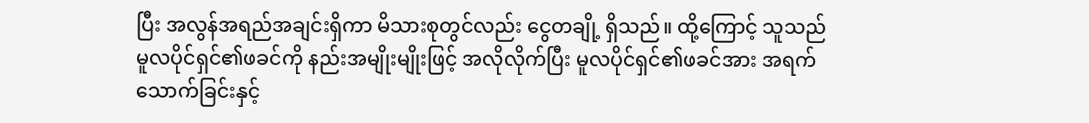ပြီး အလွန်အရည်အချင်းရှိကာ မိသားစုတွင်လည်း ငွေတချို့ ရှိသည်။ ထို့ကြောင့် သူသည် မူလပိုင်ရှင်၏ဖခင်ကို နည်းအမျိုးမျိုးဖြင့် အလိုလိုက်ပြီး မူလပိုင်ရှင်၏ဖခင်အား အရက်သောက်ခြင်းနှင့်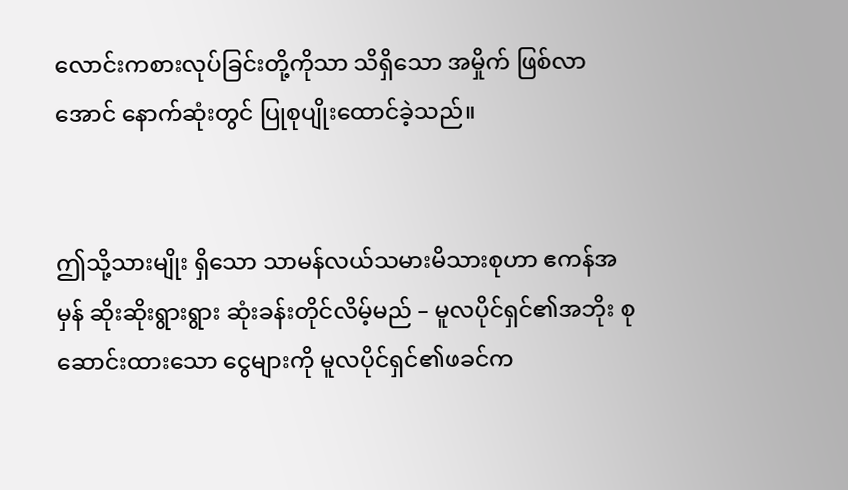လောင်းကစားလုပ်ခြင်းတို့ကိုသာ သိရှိသော အမှိုက် ဖြစ်လာအောင် နောက်ဆုံးတွင် ပြုစုပျိုးထောင်ခဲ့သည်။


ဤသို့သားမျိုး ရှိသော သာမန်လယ်သမားမိသားစုဟာ ဧကန်အမှန် ဆိုးဆိုးရွားရွား ဆုံးခန်းတိုင်လိမ့်မည် – မူလပိုင်ရှင်၏အဘိုး စုဆောင်းထားသော ငွေများကို မူလပိုင်ရှင်၏ဖခင်က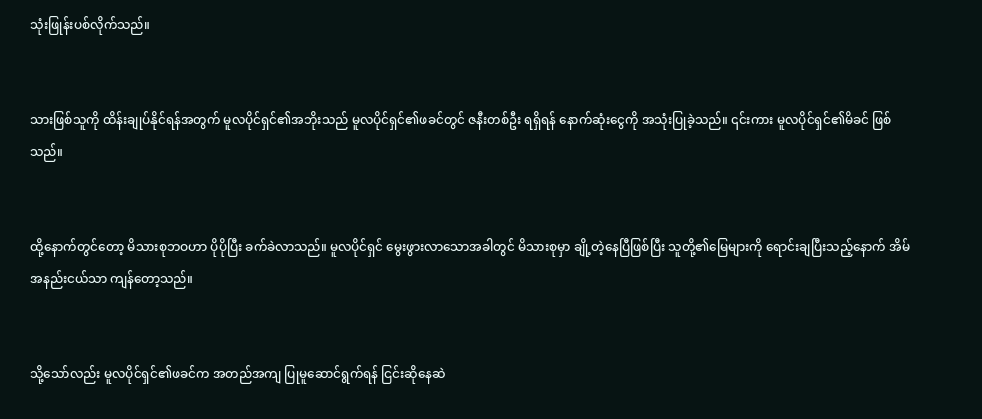သုံးဖြုန်းပစ်လိုက်သည်။


သားဖြစ်သူကို ထိန်းချုပ်နိုင်ရန်အတွက် မူလပိုင်ရှင်၏အဘိုးသည် မူလပိုင်ရှင်၏ဖခင်တွင် ဇနီးတစ်ဦး ရရှိရန် နောက်ဆုံးငွေကို အသုံးပြုခဲ့သည်။ ၎င်းကား မူလပိုင်ရှင်၏မိခင် ဖြစ်သည်။


ထို့နောက်တွင်တော့ မိသားစုဘဝဟာ ပိုပိုပြီး ခက်ခဲလာသည်။ မူလပိုင်ရှင် မွေးဖွားလာသောအခါတွင် မိသားစုမှာ ချို့တဲ့နေပြီဖြစ်ပြီး သူတို့၏မြေများကို ရောင်းချပြီးသည့်နောက် အိမ်အနည်းငယ်သာ ကျန်တော့သည်။


သို့သော်လည်း မူလပိုင်ရှင်၏ဖခင်က အတည်အကျ ပြုမူဆောင်ရွက်ရန် ငြင်းဆိုနေဆဲ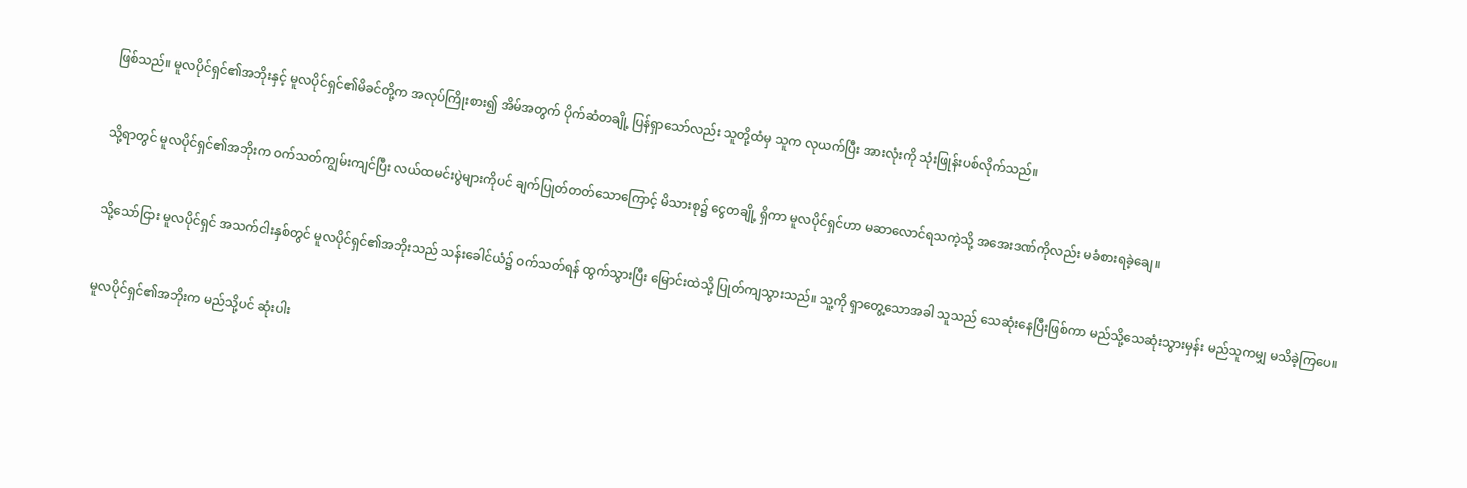ဖြစ်သည်။ မူလပိုင်ရှင်၏အဘိုးနှင့် မူလပိုင်ရှင်၏မိခင်တို့က အလုပ်ကြိုးစား၍ အိမ်အတွက် ပိုက်ဆံတချို့ ပြန်ရှာသော်လည်း သူတို့ထံမှ သူက လုယက်ပြီး အားလုံးကို သုံးဖြုန်းပစ်လိုက်သည်။


သို့ရာတွင် မူလပိုင်ရှင်၏အဘိုးက ဝက်သတ်ကျွမ်းကျင်ပြီး လယ်ထမင်းပွဲများကိုပင် ချက်ပြုတ်တတ်သောကြောင့် မိသားစု၌ ငွေတချို့ ရှိကာ မူလပိုင်ရှင်ဟာ မဆာလောင်ရသကဲ့သို့ အအေးဒဏ်ကိုလည်း မခံစားရခဲ့ချေ။


သို့သော်ငြား မူလပိုင်ရှင် အသက်ငါးနှစ်တွင် မူလပိုင်ရှင်၏အဘိုးသည် သန်းခေါင်ယံ၌ ဝက်သတ်ရန် ထွက်သွားပြီး မြောင်းထဲသို့ ပြုတ်ကျသွားသည်။ သူ့ကို ရှာတွေ့သောအခါ သူသည် သေဆုံးနေပြီးဖြစ်ကာ မည်သို့သေဆုံးသွားမှန်း မည်သူကမျှ မသိခဲ့ကြပေ။


မူလပိုင်ရှင်၏အဘိုးက မည်သို့ပင် ဆုံးပါး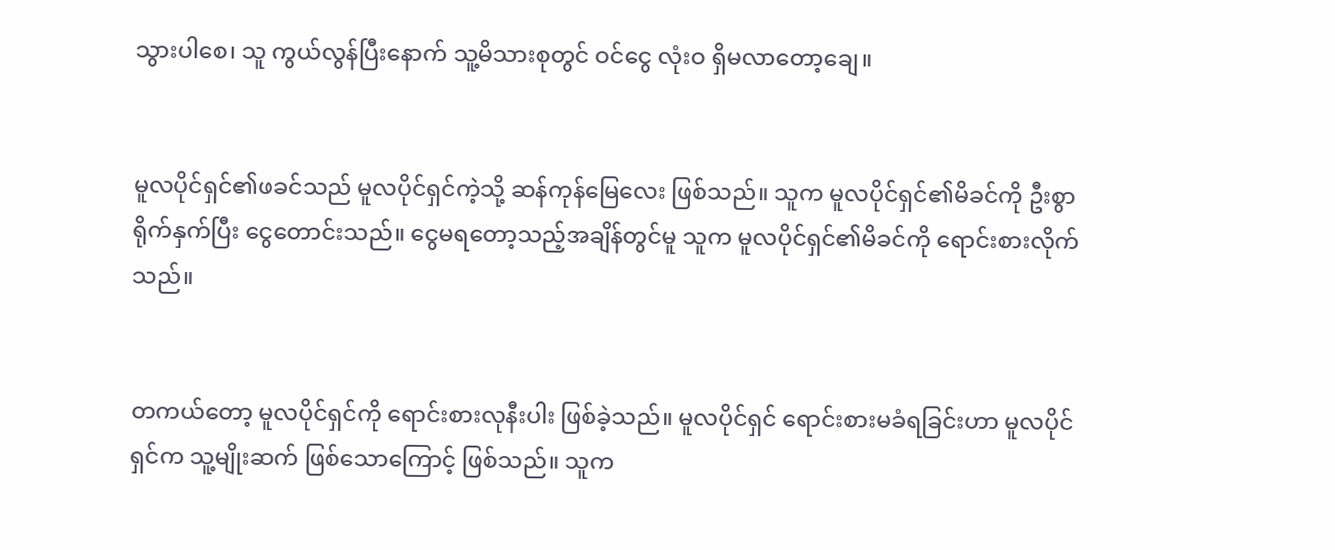သွားပါစေ၊ သူ ကွယ်လွန်ပြီးနောက် သူ့မိသားစုတွင် ဝင်ငွေ လုံးဝ ရှိမလာတော့ချေ။


မူလပိုင်ရှင်၏ဖခင်သည် မူလပိုင်ရှင်ကဲ့သို့ ဆန်ကုန်မြေလေး ဖြစ်သည်။ သူက မူလပိုင်ရှင်၏မိခင်ကို ဦးစွာရိုက်နှက်ပြီး ငွေတောင်းသည်။ ငွေမရတော့သည့်အချိန်တွင်မူ သူက မူလပိုင်ရှင်၏မိခင်ကို ရောင်းစားလိုက်သည်။


တကယ်တော့ မူလပိုင်ရှင်ကို ရောင်းစားလုနီးပါး ဖြစ်ခဲ့သည်။ မူလပိုင်ရှင် ရောင်းစားမခံရခြင်းဟာ မူလပိုင်ရှင်က သူ့မျိုးဆက် ဖြစ်သောကြောင့် ဖြစ်သည်။ သူက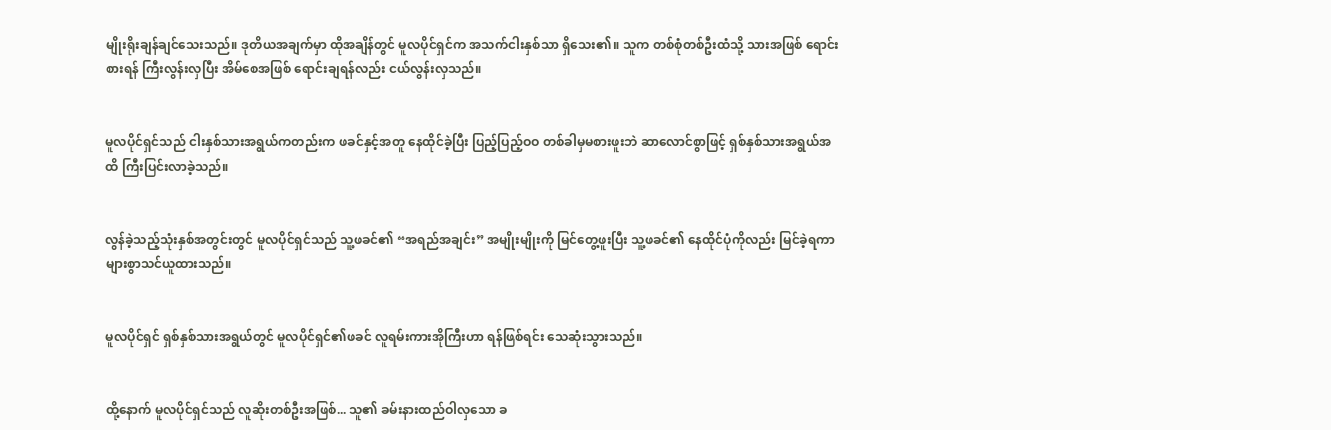မျိုးရိုးချန်ချင်သေးသည်။ ဒုတိယအချက်မှာ ထိုအချိန်တွင် မူလပိုင်ရှင်က အသက်ငါးနှစ်သာ ရှိသေး၏။ သူက တစ်စုံတစ်ဦးထံသို့ သားအဖြစ် ရောင်းစားရန် ကြီးလွန်းလှပြီး အိမ်စေအဖြစ် ရောင်းချရန်လည်း ငယ်လွန်းလှသည်။


မူလပိုင်ရှင်သည် ငါးနှစ်သားအရွယ်ကတည်းက ဖခင်နှင့်အတူ နေထိုင်ခဲ့ပြီး ပြည့်ပြည့်ဝဝ တစ်ခါမှမစားဖူးဘဲ ဆာလောင်စွာဖြင့် ရှစ်နှစ်သားအရွယ်အထိ ကြီးပြင်းလာခဲ့သည်။


လွန်ခဲ့သည့်သုံးနှစ်အတွင်းတွင် မူလပိုင်ရှင်သည် သူ့ဖခင်၏ “အရည်အချင်း” အမျိုးမျိုးကို မြင်တွေ့ဖူးပြီး သူ့ဖခင်၏ နေထိုင်ပုံကိုလည်း မြင်ခဲ့ရကာ များစွာသင်ယူထားသည်။


မူလပိုင်ရှင် ရှစ်နှစ်သားအရွယ်တွင် မူလပိုင်ရှင်၏ဖခင် လူရမ်းကားအိုကြီးဟာ ရန်ဖြစ်ရင်း သေဆုံးသွားသည်။


ထို့နောက် မူလပိုင်ရှင်သည် လူဆိုးတစ်ဦးအဖြစ်... သူ၏ ခမ်းနားထည်ဝါလှသော ခ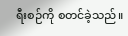ရီးစဉ်ကို စတင်ခဲ့သည်။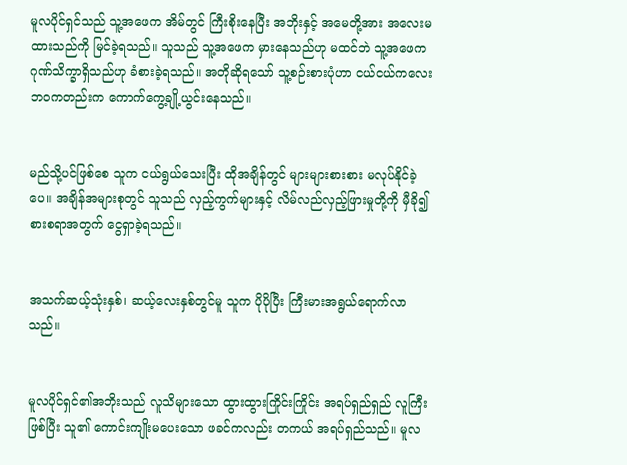မူလပိုင်ရှင်သည် သူ့‌အဖေက အိမ်တွင် ကြီးစိုးနေပြီး အဘိုးနှင့် အမေတို့အား အလေးမထားသည်ကို မြင်ခဲ့ရသည်။ သူသည် သူ့အဖေက မှားနေသည်ဟု မထင်ဘဲ သူ့အဖေက ဂုဏ်သိက္ခာရှိသည်ဟု ခံစားခဲ့ရသည်။ အတိုဆိုရသော် သူ့စဉ်းစားပုံဟာ ငယ်ငယ်ကလေးဘဝကတည်းက ကောက်ကွေ့ချို့ယွင်းနေသည်။


မည်သို့ပင်ဖြစ်စေ သူက ငယ်ရွယ်သေးပြီး ထိုအချိန်တွင် များများစားစား မလုပ်နိုင်ခဲ့ပေ။ အချိန်အများစုတွင် သူသည် လှည့်ကွက်များနှင့် လိမ်လည်လှည့်ဖြားမှုတို့ကို မှီခို၍ စားစရာအတွက် ငွေရှာခဲ့ရသည်။


အသက်ဆယ့်သုံးနှစ်၊ ဆယ့်လေးနှစ်တွင်မူ သူက ပိုပိုပြီး ကြီးမားအရွယ်ရောက်လာသည်။


မူလပိုင်ရှင်၏အဘိုးသည် လူသိများသော ထွားထွားကြိုင်းကြိုင်း အရပ်ရှည်ရှည် လူကြီး ဖြစ်ပြီး သူ၏ ကောင်းကျိုးမပေးသော ဖခင်ကလည်း တကယ် အရပ်ရှည်သည်။ မူလ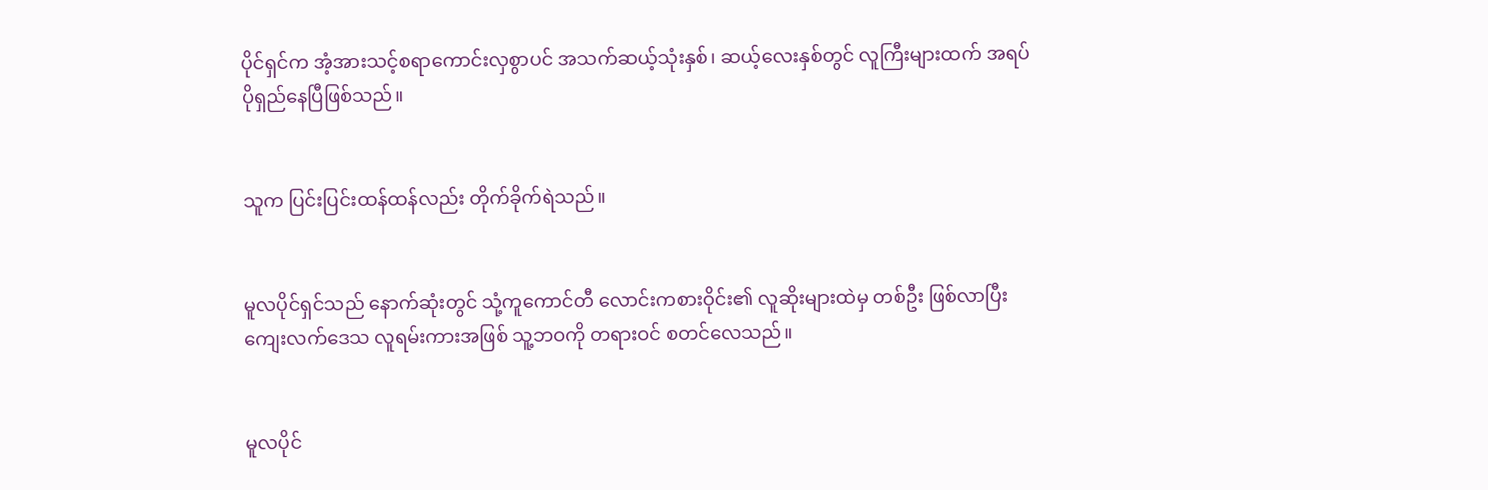ပိုင်ရှင်က အံ့အားသင့်စရာကောင်းလှစွာပင် အသက်ဆယ့်သုံးနှစ်၊ ဆယ့်လေးနှစ်တွင် လူကြီးများထက် အရပ်ပိုရှည်နေပြီဖြစ်သည်။


သူက ပြင်းပြင်းထန်ထန်လည်း တိုက်ခိုက်ရဲသည်။


မူလပိုင်ရှင်သည် နောက်ဆုံးတွင် သုံ့ကူကောင်တီ လောင်းကစားဝိုင်း၏ လူဆိုးများထဲမှ တစ်ဦး ဖြစ်လာပြီး ကျေးလက်ဒေသ လူရမ်းကားအဖြစ် သူ့ဘဝကို တရားဝင် စတင်လေသည်။


မူလပိုင်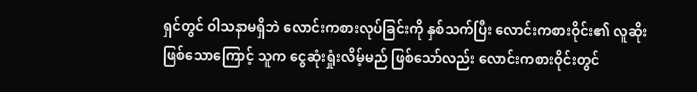ရှင်တွင် ဝါသနာမရှိဘဲ လောင်းကစားလုပ်ခြင်းကို နှစ်သက်ပြီး လောင်းကစားဝိုင်း၏ လူဆိုး ဖြစ်သောကြောင့် သူက ငွေဆုံးရှုံးလိမ့်မည် ဖြစ်သော်လည်း လောင်းကစားဝိုင်းတွင်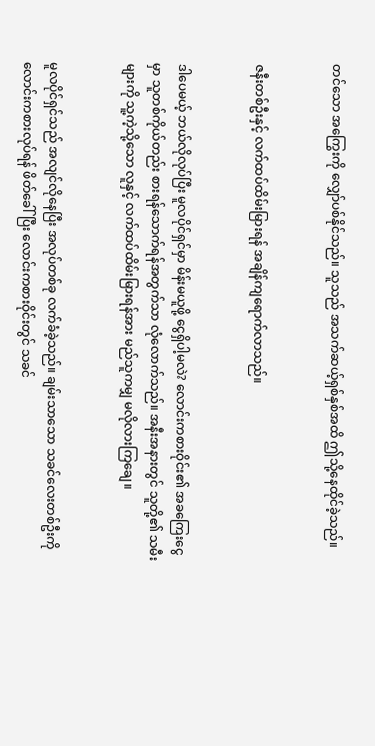တင်သော အကြွေးကို လျှော်ပစ်နိုင်သည်။ သူသည် အသက်ဆယ့်ရှစ်နှစ်အထိ ဤသို့နေထိုင်ခဲ့သည်။


ဇနီးတစ်ဦးနှင့် လက်ထပ်ထိမ်းမြားရန် အချိန်ကျရောက်လာသည်။


ဒါပေမယ့် ဘယ်လိုလုပ်ပြီး မူလပိုင်ရှင်မှာ မိန်းမယူဖို့ ငွေရှိပါ့မလဲ? လောင်းကစားဝိုင်း၏ အခကြေးငွေမှာ သူတစ်ကိုယ်တည်း စားရန်သောက်ရန်အတွက်သာ လုံလောက်သည်။ အနီးအနားတွင် သူတို့၏ သမီးများကို သူ့ကဲ့သို့သော လူနှင့် လက်ထပ်ထိမ်းမြားရန်အား မည်သူကမျှ မလိုလားကြချေ။


မူလပိုင်ရှင်သည် အလျင်လိုနေပြီး အလုပ်တစ်ခု လက်ခံခဲ့သည်။ ချမ်းသာသော သခင်လေးတစ်ဦးကို လောင်းကစားလုပ်ရန် ဖိတ်ခေါ်ပြီး လောင်းကစားဝိုင်းတွင် သခင်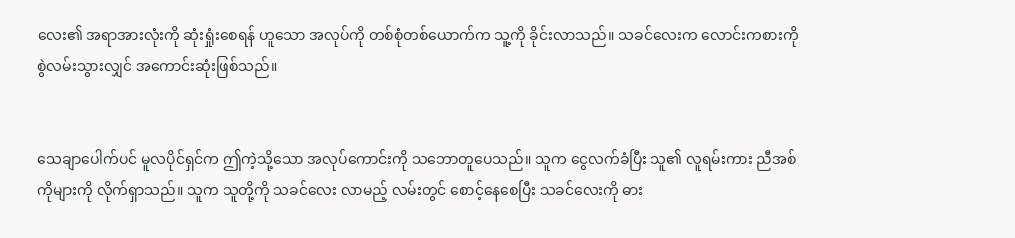လေး၏ အရာအားလုံးကို ဆုံးရှုံးစေရန် ဟူသော အလုပ်ကို တစ်စုံတစ်ယောက်က သူ့ကို ခိုင်းလာသည်။ သခင်လေးက လောင်းကစားကို စွဲလမ်းသွားလျှင် အကောင်းဆုံးဖြစ်သည်။


သေချာပေါက်ပင် မူလပိုင်ရှင်က ဤကဲ့သို့သော အလုပ်ကောင်းကို သဘောတူပေသည်။ သူက ငွေလက်ခံပြီး သူ၏ လူရမ်းကား ညီအစ်ကိုများကို လိုက်ရှာသည်။ သူက သူတို့ကို သခင်လေး လာမည့် လမ်းတွင် စောင့်နေစေပြီး သခင်လေးကို ဓား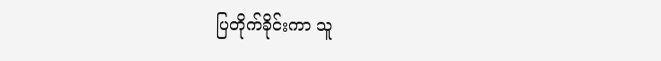ပြတိုက်ခိုင်းကာ သူ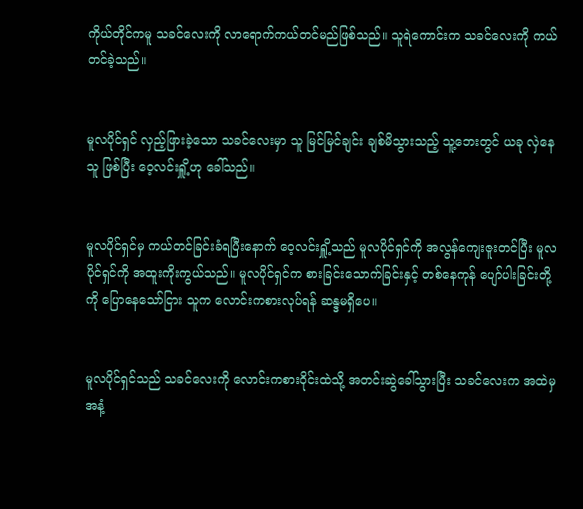ကိုယ်တိုင်ကမူ သခင်လေးကို လာရောက်ကယ်တင်မည်ဖြစ်သည်။ သူရဲကောင်းက သခင်လေးကို ကယ်တင်ခဲ့သည်။


မူလပိုင်ရှင် လှည့်ဖြားခဲ့သော သခင်လေးမှာ သူ မြင်မြင်ချင်း ချစ်မိသွားသည့် သူ့ဘေးတွင် ယခု လှဲနေသူ ဖြစ်ပြီး ဝေ့လင်းရှိူ့ဟု ခေါ်သည်။


မူလပိုင်ရှင်မှ ကယ်တင်ခြင်းခံရပြီးနောက် ဝေ့လင်းရှိူ့သည် မူလပိုင်ရှင်ကို အလွန်ကျေးဇူးတင်ပြီး မူလပိုင်ရှင်ကို အထူးကိုးကွယ်သည်။ မူလပိုင်ရှင်က စားခြင်းသောက်ခြင်းနှင့် တစ်နေကုန် ပျော်ပါးခြင်းတို့ကို ပြောနေသော်ငြား သူက လောင်းကစားလုပ်ရန် ဆန္ဒမရှိပေ။


မူလပိုင်ရှင်သည် သခင်လေးကို လောင်းကစားဝိုင်းထဲသို့ အတင်းဆွဲခေါ်သွားပြီး သခင်လေးက အထဲမှ အနံ့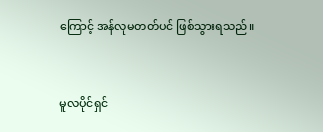ကြောင့် အန်လုမတတ်ပင် ဖြစ်သွားရသည်။


မူလပိုင်ရှင်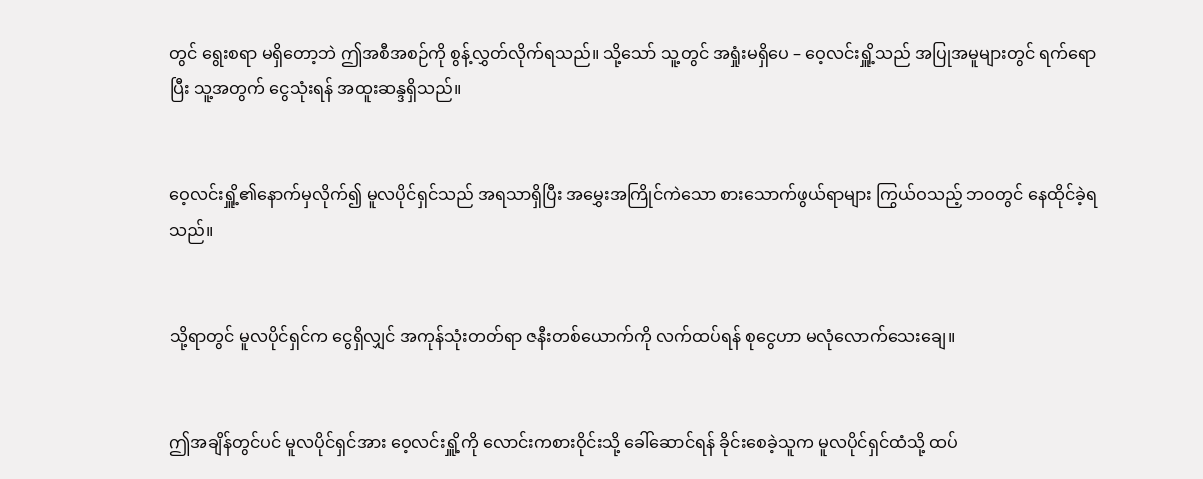တွင် ရွေးစရာ မရှိတော့ဘဲ ဤအစီအစဉ်ကို စွန့်လွှတ်လိုက်ရသည်။ သို့သော် သူ့တွင် အရှုံးမရှိပေ – ဝေ့လင်းရှိူ့သည် အပြုအမူများတွင် ရက်ရောပြီး သူ့အတွက် ငွေသုံးရန် အထူးဆန္ဒရှိသည်။


ဝေ့လင်းရှိူ့၏နောက်မှလိုက်၍ မူလပိုင်ရှင်သည် အရသာရှိပြီး အမွှေးအကြိုင်ကဲသော စားသောက်ဖွယ်ရာများ ကြွယ်ဝသည့် ဘဝတွင် နေထိုင်ခဲ့ရသည်။


သို့ရာတွင် မူလပိုင်ရှင်က ငွေရှိလျှင် အကုန်သုံးတတ်ရာ ဇနီးတစ်ယောက်ကို လက်ထပ်ရန် စုငွေဟာ မလုံလောက်သေးချေ။


ဤအချိန်တွင်ပင် မူလပိုင်ရှင်အား ဝေ့လင်းရှိူ့ကို လောင်းကစားဝိုင်းသို့ ခေါ်ဆောင်ရန် ခိုင်းစေခဲ့သူက မူလပိုင်ရှင်ထံသို့ ထပ်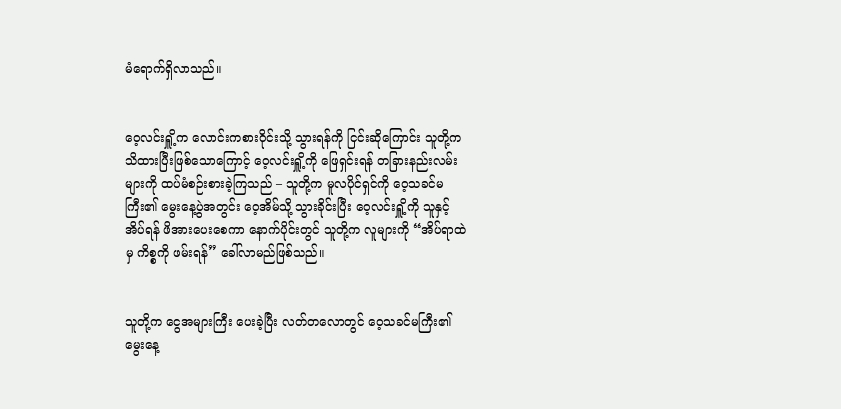မံရောက်ရှိလာသည်။


ဝေ့လင်းရှိူ့က လောင်းကစားဝိုင်းသို့ သွားရန်ကို ငြင်းဆိုကြောင်း သူတို့က သိထားပြီးဖြစ်သောကြောင့် ဝေ့လင်းရှိူ့ကို ဖြေရှင်းရန် တခြားနည်းလမ်းများကို ထပ်မံစဉ်းစားခဲ့ကြသည် – သူတို့က မူလပိုင်ရှင်ကို ဝေ့သခင်မကြီး၏ မွေးနေ့ပွဲအတွင်း ဝေ့အိမ်သို့ သွားခိုင်းပြီး ဝေ့လင်းရှိူ့ကို သူနှင့် အိပ်ရန် ဖိအားပေးစေကာ နောက်ပိုင်းတွင် သူတို့က လူများကို “အိပ်ရာထဲမှ ကိစ္စကို ဖမ်းရန်” ခေါ်လာမည်ဖြစ်သည်။


သူတို့က ငွေအများကြီး ပေးခဲ့ပြီး လတ်တလောတွင် ဝေ့သခင်မကြီး၏ မွေးနေ့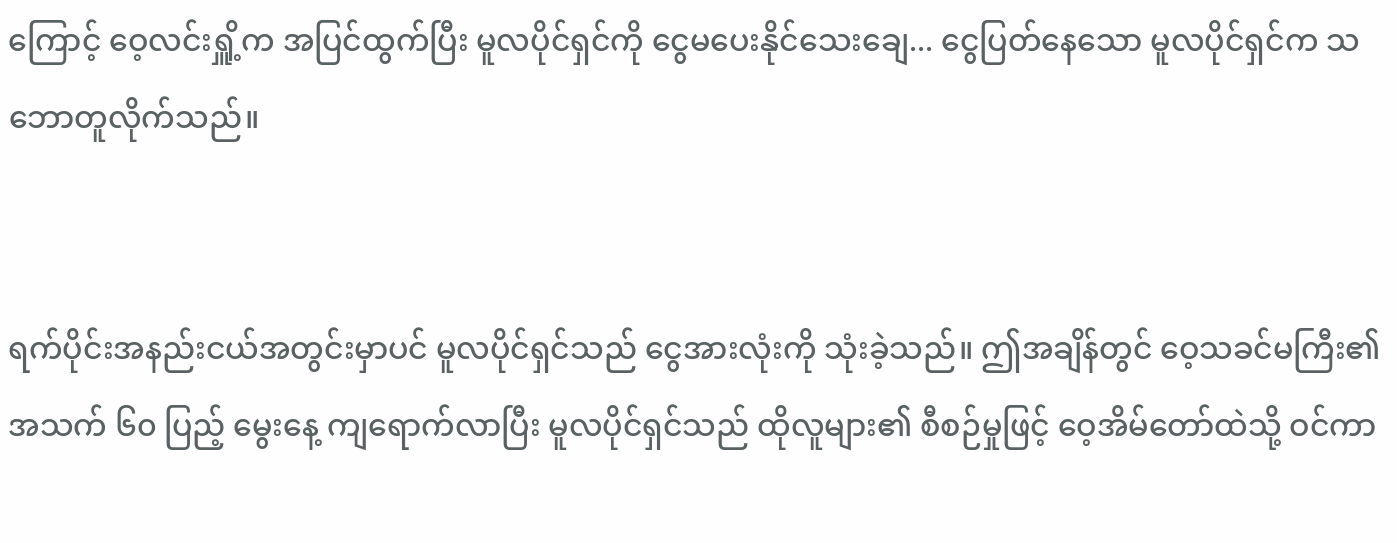ကြောင့် ဝေ့လင်းရှိူ့က အပြင်ထွက်ပြီး မူလပိုင်ရှင်ကို ငွေမပေးနိုင်သေးချေ... ငွေပြတ်နေသော မူလပိုင်ရှင်က သဘောတူလိုက်သည်။


ရက်ပိုင်းအနည်းငယ်အတွင်းမှာပင် မူလပိုင်ရှင်သည် ငွေအားလုံးကို သုံးခဲ့သည်။ ဤအချိန်တွင် ဝေ့သခင်မကြီး၏ အသက် ၆၀ ပြည့် မွေးနေ့ ကျရောက်လာပြီး မူလပိုင်ရှင်သည် ထိုလူများ၏ စီစဉ်မှုဖြင့် ဝေ့အိမ်တော်ထဲသို့ ဝင်ကာ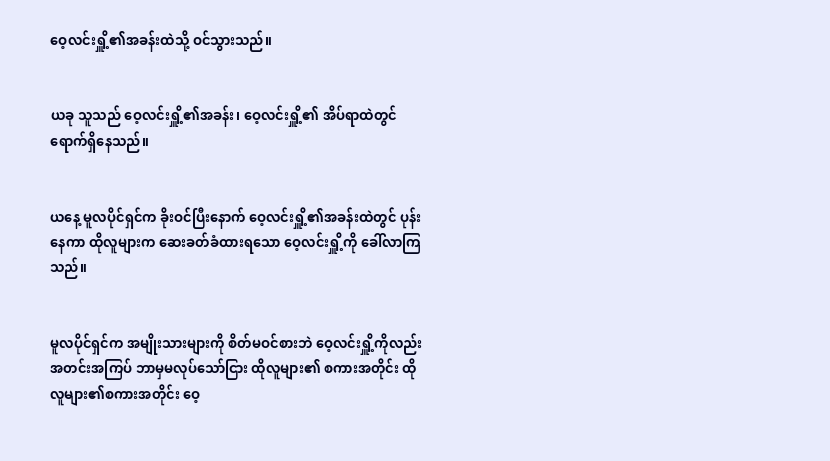ဝေ့လင်းရှိူ့၏အခန်းထဲသို့ ဝင်သွားသည်။


ယခု သူသည် ဝေ့လင်းရှိူ့၏အခန်း၊ ဝေ့လင်းရှိူ့၏ အိပ်ရာထဲတွင် ရောက်ရှိနေသည်။


ယနေ့ မူလပိုင်ရှင်က ခိုးဝင်ပြီးနောက် ဝေ့လင်းရှိူ့၏အခန်းထဲတွင် ပုန်းနေကာ ထိုလူများက ဆေးခတ်ခံထားရသော ဝေ့လင်းရှိူ့ကို ခေါ်လာကြသည်။


မူလပိုင်ရှင်က အမျိုးသားများကို စိတ်မဝင်စားဘဲ ဝေ့လင်းရှိူ့ကိုလည်း အတင်းအကြပ် ဘာမှမလုပ်သော်ငြား ထိုလူများ၏ စကားအတိုင်း ထိုလူများ၏စကားအတိုင်း ဝေ့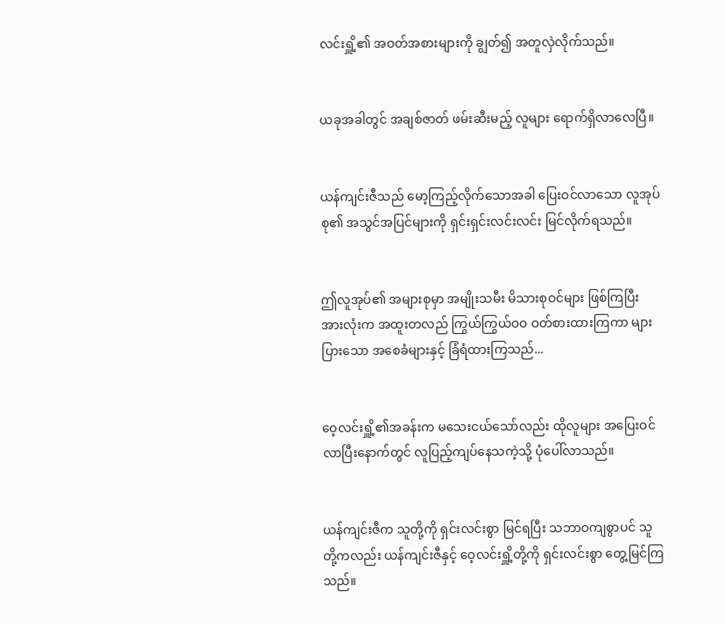လင်းရှိူ့၏ အဝတ်အစားများကို ချွတ်၍ အတူလှဲလိုက်သည်။


ယခုအခါတွင် အချစ်ဇာတ် ဖမ်းဆီးမည့် လူများ ရောက်ရှိလာလေပြီ။


ယန်ကျင်းဇီသည် မော့ကြည့်လိုက်သောအခါ ပြေးဝင်လာသော လူအုပ်စု၏ အသွင်အပြင်များကို ရှင်းရှင်းလင်းလင်း မြင်လိုက်ရသည်။


ဤလူအုပ်၏ အများစုမှာ အမျိုးသမီး မိသားစုဝင်များ ဖြစ်ကြပြီး အားလုံးက အထူးတလည် ကြွယ်ကြွယ်ဝဝ ဝတ်စားထားကြကာ များပြားသော အစေခံများနှင့် ခြံရံထားကြသည်...


ဝေ့လင်းရှိူ့၏အခန်းက မသေးငယ်သော်လည်း ထိုလူများ အပြေးဝင်လာပြီးနောက်တွင် လူပြည့်ကျပ်နေသကဲ့သို့ ပုံပေါ်လာသည်။


ယန်ကျင်းဇီက သူတို့ကို ရှင်းလင်းစွာ မြင်ရပြီး သဘာဝကျစွာပင် သူတို့ကလည်း ယန်ကျင်းဇီနှင့် ဝေ့လင်းရှိူ့တို့ကို ရှင်းလင်းစွာ တွေ့မြင်ကြသည်။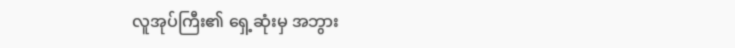လူအုပ်ကြီး၏ ရှေ့ဆုံးမှ အဘွား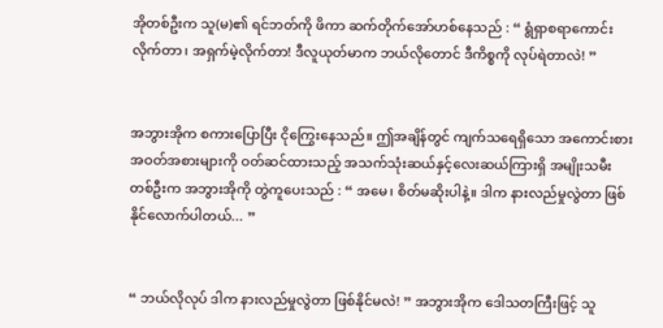အိုတစ်ဦးက သူ(မ)၏ ရင်ဘတ်ကို ဖိကာ ဆက်တိုက်အော်ဟစ်နေသည် : “ ရွံရှာစရာကောင်းလိုက်တာ၊ အရှက်မဲ့လိုက်တာ! ဒီလူယုတ်မာက ဘယ်လိုတောင် ဒီကိစ္စကို လုပ်ရဲတာလဲ! ”


အဘွားအိုက စကားပြောပြီး ငိုကြွေးနေသည်။ ဤအချိန်တွင် ကျက်သရေရှိသော အကောင်းစား အဝတ်အစားများကို ဝတ်ဆင်ထားသည့် အသက်သုံးဆယ်နှင့်လေးဆယ်ကြားရှိ အမျိုးသမီးတစ်ဦးက အဘွားအိုကို တွဲကူပေးသည် : “ အမေ၊ စိတ်မဆိုးပါနဲ့။ ဒါက နားလည်မှုလွဲတာ ဖြစ်နိုင်လောက်ပါတယ်... ”


“ ဘယ်လိုလုပ် ဒါက နားလည်မှုလွဲတာ ဖြစ်နိုင်မလဲ! ” အဘွားအိုက ဒေါသတကြီးဖြင့် သူ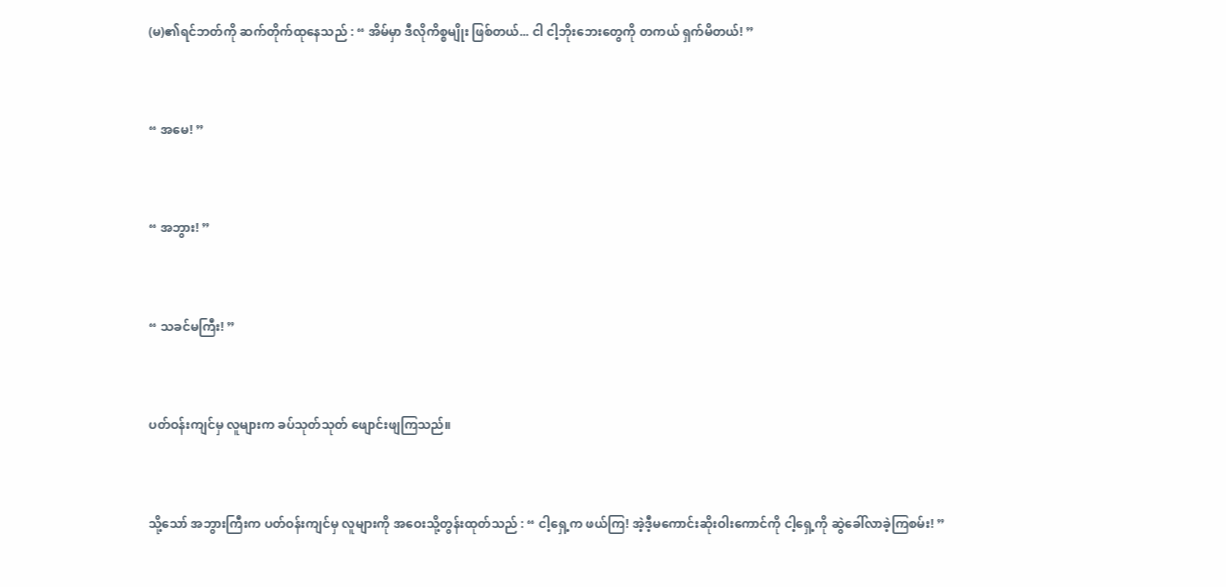(မ)၏ရင်ဘတ်ကို ဆက်တိုက်ထုနေသည် : “ အိမ်မှာ ဒီလိုကိစ္စမျိုး ဖြစ်တယ်... ငါ ငါ့ဘိုးဘေးတွေကို တကယ် ရှက်မိတယ်! ”


“ အ‌မေ! ”


“ အဘွား! ”


“ သခင်မကြီး! ”


ပတ်ဝန်းကျင်မှ လူများက ခပ်သုတ်သုတ် ဖျောင်းဖျကြသည်။


သို့သော် အဘွားကြီးက ပတ်ဝန်းကျင်မှ လူများကို အဝေးသို့တွန်းထုတ်သည် : “ ငါ့ရှေ့က ဖယ်ကြ! အဲ့ဒီ့မကောင်းဆိုးဝါးကောင်ကို ငါ့ရှေ့ကို ဆွဲခေါ်လာခဲ့ကြစမ်း! ”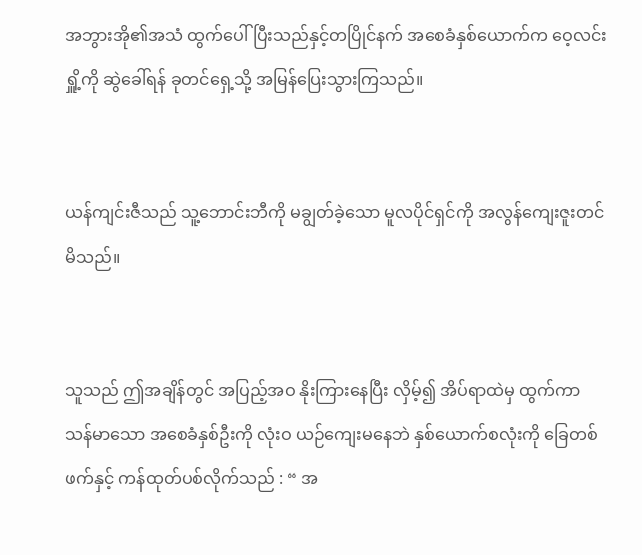အဘွားအို၏အသံ ထွက်ပေါ်ပြီးသည်နှင့်တပြိုင်နက် အစေခံနှစ်ယောက်က ဝေ့လင်းရှိူ့ကို ဆွဲခေါ်ရန် ခုတင်ရှေ့သို့ အမြန်ပြေးသွားကြသည်။


ယန်ကျင်းဇီသည် သူ့ဘောင်းဘီကို မချွတ်ခဲ့သော မူလပိုင်ရှင်ကို အလွန်ကျေးဇူးတင်မိသည်။


သူသည် ဤအချိန်တွင် အပြည့်အဝ နိုးကြားနေပြီး လှိမ့်၍ အိပ်ရာထဲမှ ထွက်ကာ သန်မာသော အစေခံနှစ်ဦးကို လုံးဝ ယဉ်ကျေးမနေဘဲ နှစ်ယောက်စလုံးကို ခြေတစ်ဖက်နှင့် ကန်ထုတ်ပစ်လိုက်သည် : “ အ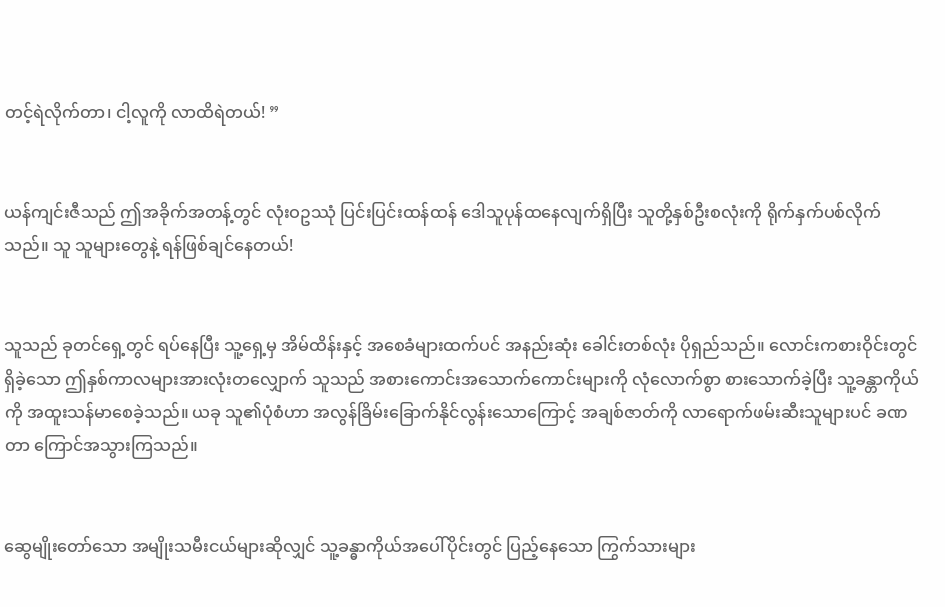တင့်ရဲလိုက်တာ၊ ငါ့လူကို လာထိရဲတယ်! ”


ယန်ကျင်းဇီသည် ဤအခိုက်အတန့်တွင် လုံးဝဥဿုံ ပြင်းပြင်းထန်ထန် ဒေါသူပုန်ထနေလျက်ရှိပြီး သူတို့နှစ်ဦးစလုံးကို ရိုက်နှက်ပစ်လိုက်သည်။ သူ သူများတွေနဲ့ ရန်ဖြစ်ချင်နေတယ်!


သူသည် ခုတင်ရှေ့တွင် ရပ်နေပြီး သူ့ရှေ့မှ အိမ်ထိန်းနှင့် အစေခံများထက်ပင် အနည်းဆုံး ခေါင်းတစ်လုံး ပိုရှည်‌သည်။ လောင်းကစားဝိုင်းတွင် ရှိခဲ့သော ဤနှစ်ကာလများအားလုံးတလျှောက် သူသည် အစားကောင်းအသောက်ကောင်းများကို လုံလောက်စွာ စားသောက်ခဲ့ပြီး သူ့ခန္တာကိုယ်ကို အထူးသန်မာစေခဲ့သည်။ ယခု သူ၏ပုံစံဟာ အလွန်ခြိမ်းခြောက်နိုင်လွန်းသောကြောင့် အချစ်ဇာတ်ကို လာရောက်ဖမ်းဆီးသူများပင် ခဏတာ ကြောင်အသွားကြသည်။


ဆွေမျိုးတော်သော အမျိုးသမီးငယ်များဆိုလျှင် သူ့ခန္ဓာကိုယ်အပေါ်ပိုင်းတွင် ပြည့်နေသော ကြွက်သားများ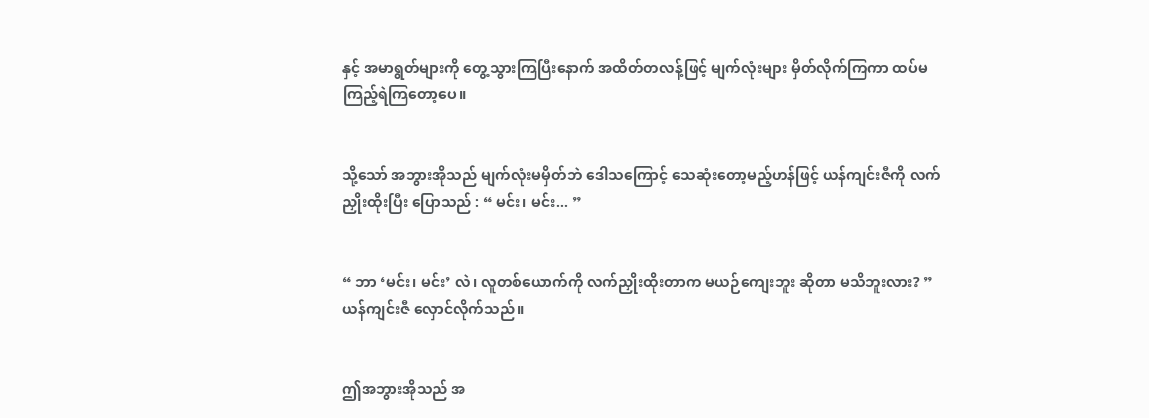နှင့် အမာရွတ်များကို တွေ့သွားကြပြီးနောက် အထိတ်တလန့်ဖြင့် မျက်လုံးများ မှိတ်လိုက်ကြကာ ထပ်မကြည့်ရဲကြတော့ပေ။


သို့သော် အဘွားအိုသည် မျက်လုံးမမှိတ်ဘဲ ဒေါသကြောင့် သေဆုံးတော့မည့်ဟန်ဖြင့် ယန်ကျင်းဇီကို လက်ညှိုးထိုးပြီး ပြောသည် : “ မင်း၊ မင်း... ”


“ ဘာ ‘မင်း၊ မင်း’ လဲ၊ လူတစ်ယောက်ကို လက်ညှိုးထိုးတာက မယဉ်ကျေးဘူး ဆိုတာ မသိဘူးလား? ” ယန်ကျင်းဇီ လှောင်လိုက်သည်။


ဤအဘွားအိုသည် အ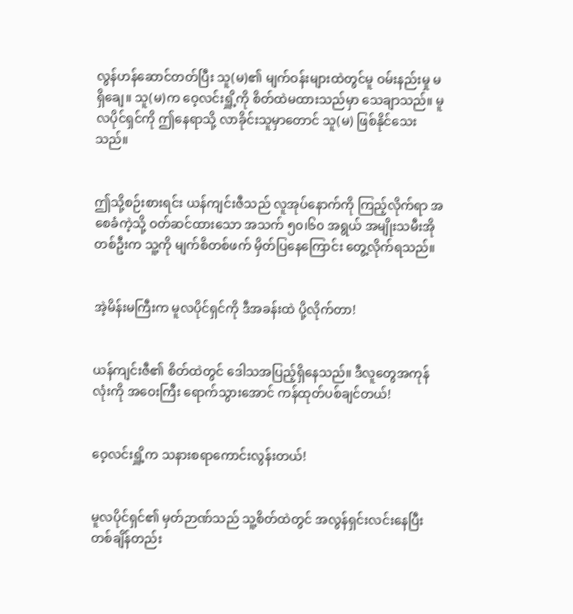လွန်ဟန်ဆောင်တတ်ပြီး သူ(မ)၏ မျက်ဝန်းများထဲတွင်မူ ဝမ်းနည်းမှု မရှိချေ။ သူ(မ)က ဝေ့လင်းရှိူ့ကို စိတ်ထဲမထားသည်မှာ သေချာသည်။ မူလပိုင်ရှင်ကို ဤနေရာသို့ လာခိုင်းသူမှာတောင် သူ(မ) ဖြစ်နိုင်သေးသည်။


ဤသို့စဉ်းစားရင်း ယန်ကျင်းဇီသည် လူအုပ်နောက်ကို ကြည့်လိုက်ရာ အစေခံကဲ့သို့ ဝတ်ဆင်ထားသော အသက် ၅၀၊၆၀ အရွယ် အမျိုးသမီးအိုတစ်ဦးက သူ့ကို မျက်စိတစ်ဖက် မှိတ်ပြနေကြောင်း တွေ့လိုက်ရသည်။


အဲ့မိန်းမကြီးက မူလပိုင်ရှင်ကို ဒီအခန်းထဲ ပို့လိုက်တာ!


ယန်ကျင်းဇီ၏ စိတ်ထဲတွင် ဒေါသအပြည့်ရှိနေသည်။ ဒီလူတွေအကုန်လုံးကို အဝေးကြီး ရောက်သွားအောင် ကန်ထုတ်ပစ်ချင်တယ်!


ဝေ့လင်းရှိူ့က သနားစရာကောင်းလွန်းတယ်!


မူလပိုင်ရှင်၏ မှတ်ဉာဏ်သည် သူ့စိတ်ထဲတွင် အလွန်ရှင်းလင်းနေပြီး တစ်ချိန်တည်း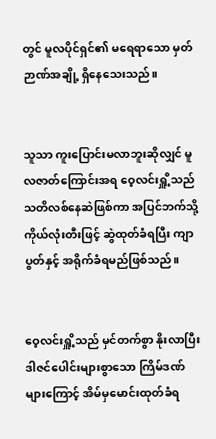တွင် မူလပိုင်ရှင်၏ မရေရာသော မှတ်ဉာဏ်အချို့ ရှိနေသေးသည်။


သူသာ ကူးပြောင်းမလာဘူးဆိုလျှင် မူလဇာတ်ကြောင်းအရ ဝေ့လင်းရှိူ့သည် သတိလစ်နေဆဲဖြစ်ကာ အပြင်ဘက်သို့ ကိုယ်လုံးတီးဖြင့် ဆွဲထုတ်ခံရပြီး ကျာပွတ်နှင့် အရိုက်ခံရမည်ဖြစ်သည်။


ဝေ့လင်းရှိူ့သည် မှင်တက်စွာ နိုးလာပြီး ဒါဇင်ပေါင်းများစွာသော ကြိမ်ဒဏ်များကြောင့် အိမ်မှမောင်းထုတ်ခံရ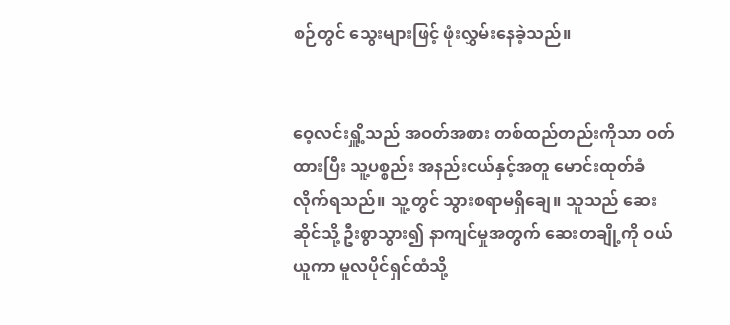စဉ်တွင် သွေးများဖြင့် ဖုံးလွှမ်းနေခဲ့သည်။


ဝေ့လင်းရှိူ့သည် အဝတ်အစား တစ်ထည်တည်းကိုသာ ဝတ်ထားပြီး သူ့ပစ္စည်း အနည်းငယ်နှင့်အတူ မောင်းထုတ်ခံလိုက်ရသည်။ သူ့တွင် သွားစရာမရှိချေ။ သူသည် ဆေးဆိုင်သို့ ဦးစွာသွား၍ နာကျင်မှုအတွက် ဆေးတချို့ကို ဝယ်ယူကာ မူလပိုင်ရှင်ထံသို့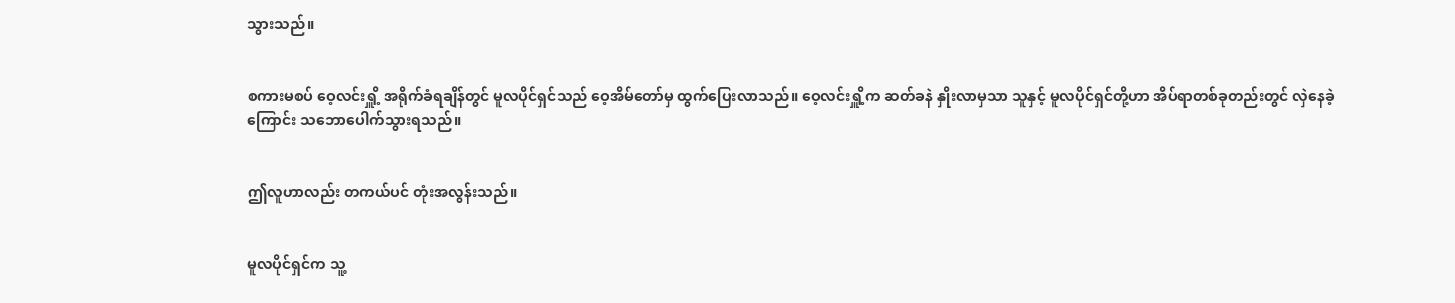သွားသည်။


စကားမစပ် ဝေ့လင်းရှိူ့ အရိုက်ခံရချိန်တွင် မူလပိုင်ရှင်သည် ဝေ့အိမ်တော်မှ ထွက်ပြေးလာသည်။ ဝေ့လင်းရှိူ့က ဆတ်ခနဲ နှိုးလာမှသာ သူနှင့် မူလပိုင်ရှင်တို့ဟာ အိပ်ရာတစ်ခုတည်းတွင် လှဲနေခဲ့ကြောင်း သဘောပေါက်သွားရသည်။


ဤလူဟာလည်း တကယ်ပင် တုံးအလွန်းသည်။


မူလပိုင်ရှင်က သူ့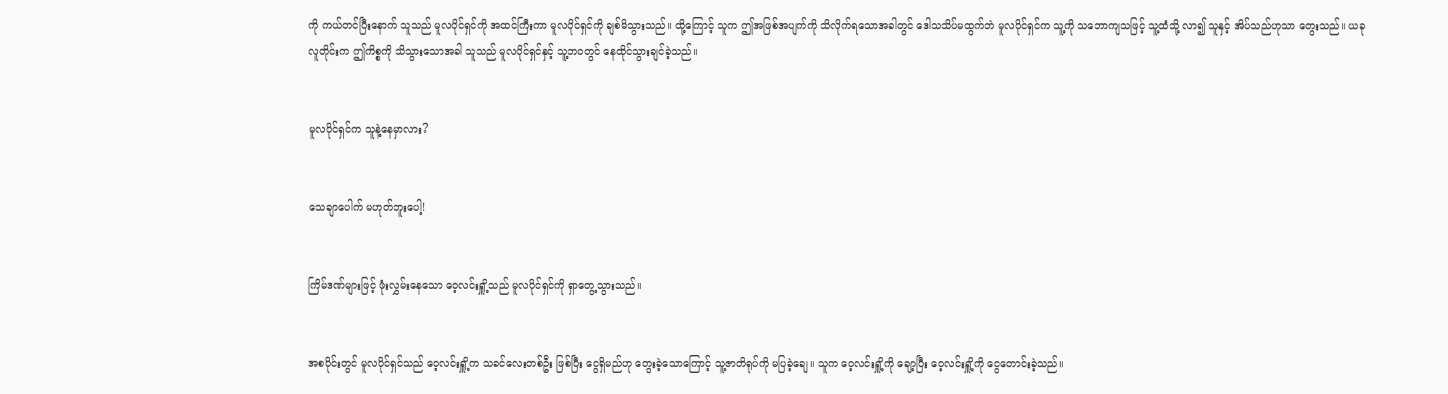ကို ကယ်တင်ပြီးနောက် သူသည် မူလပိုင်ရှင်ကို အထင်ကြီးကာ မူလပိုင်ရှင်ကို ချစ်မိသွားသည်။ ထို့ကြောင့် သူက ဤအဖြစ်အပျက်ကို သိလိုက်ရသောအခါတွင် ‌ဒေါသသိပ်မထွက်ဘဲ မူလပိုင်ရှင်က သူ့ကို သဘောကျသဖြင့် သူ့ထံသို့ လာ၍ သူနှင့် အိပ်သည်ဟုသာ တွေးသည်။ ယခု လူတိုင်းက ဤကိစ္စကို သိသွားသောအခါ သူသည် မူလပိုင်ရှင်နှင့် သူ့ဘဝတွင် နေထိုင်သွားချင်ခဲ့သည်။


မူလပိုင်ရှင်က သူနဲ့နေမှာလား?


သေချာပေါက် မဟုတ်ဘူးပေါ့!


ကြိမ်ဒဏ်များဖြင့် ဖုံးလွှမ်းနေသော ဝေ့လင်းရှိူ့သည် မူလပိုင်ရှင်ကို ရှာတွေ့သွားသည်။


အစပိုင်းတွင် မူလပိုင်ရှင်သည် ဝေ့လင်းရှိူ့က သခင်လေးတစ်ဦး ဖြစ်ပြီး ငွေရှိမည်ဟု တွေးခဲ့သောကြောင့် သူ့ဇာတိရုပ်ကို မပြခဲ့ချေ။ သူက ဝေ့လင်းရှိူ့ကို ချော့ပြီး ဝေ့လင်းရှိူ့ကို ငွေတောင်းခဲ့သည်။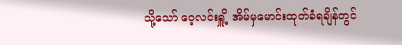သို့သော် ဝေ့လင်းရှိူ့ အိမ်မှမောင်းထုတ်ခံရချိန်တွင်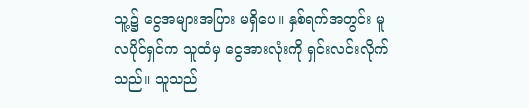သူ့၌ ငွေအများအပြား မရှိပေ။ နှစ်ရက်အတွင်း မူလပိုင်ရှင်က သူထံမှ ငွေအားလုံးကို ရှင်းလင်းလိုက်သည်။ သူသည်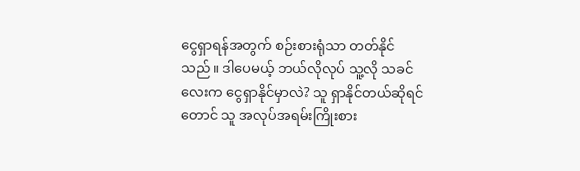ငွေရှာရန်အတွက် စဉ်းစားရုံသာ တတ်နိုင်သည်။ ဒါပေမယ့် ဘယ်လိုလုပ် သူ့လို သခင်လေးက ငွေရှာနိုင်မှာလဲ? သူ ရှာနိုင်တယ်ဆိုရင်တောင် သူ အလုပ်အရမ်းကြိုးစား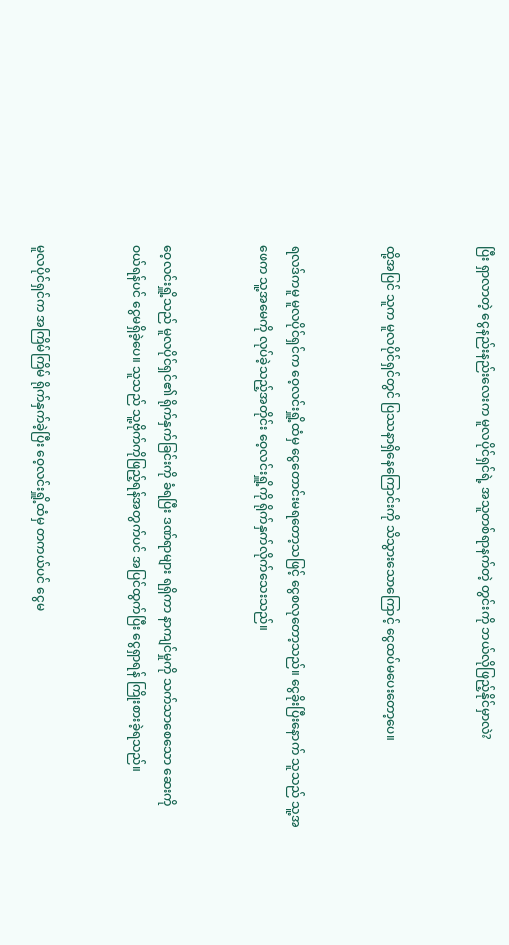ပြီး ရှာလာတဲ့ ငွေနည်းနည်းလေးက မူလပိုင်ရှင်ရဲ့ အသူတစ်ရာနက်တဲ့ တွင်းကို ဘယ်လိုဖြည့်နိုင်မှာလဲ?


ထို့အပြင် သူက မူလပိုင်ရှင်တွင် ပြဿနာရှိနေကြောင်းကို သိသွားသောကြောင့် ငွေထပ်မပေးတော့ပေ။


ရလဒ်ကမူ မူလပိုင်ရှင်က ဝေ့လင်းရှိူ့ထံမှ ငွေတောင်းမရတော့သဖြင့် ငွေစလုတော့သည်။ ငွေခိုးပြီးနောက် သူသည် သူ့အဖေက သူ့အမေကို လုပ်ခဲ့သည့်အတိုင်း ဝေ့လင်းရှိူ့ကို ရိုက်နှက်လိုက်သေးသည်။


ဝေ့လင်းရှိူ့သည် မူလပိုင်ရှင်၏ ရိုက်နှက်ခြင်းကို ခံရပြီး ဒဏ်ရာများ ရရှိကာ နာကျင်မှုကို သက်သာစေသော ဆေးကို ဝယ်ရန်ပင် ငွေမရှိခဲ့ပေ။ သူသည် သူ့ဗိုက်ကိုဖြည့်ရန်အတွက်ပင် အပြင်ထွက်ပြီး ငွေရှာရန် ကြိုးစားခဲ့ရသည်။


မူလပိုင်ရှင်က အကြိမ်ကြိမ် ရိုက်နှက်ခဲ့ပြီး ဝေ့လင်းရှိူ့ထံမှ တကယ်ပင် ငွေမ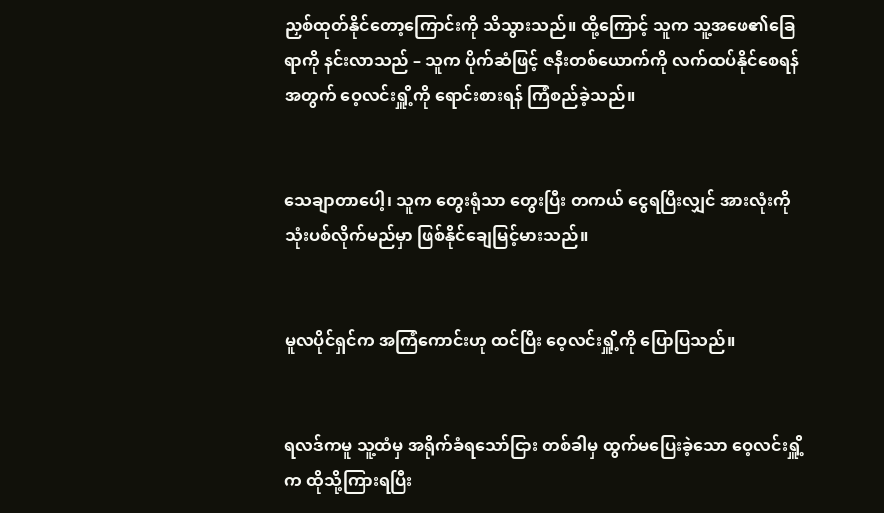ညှစ်ထုတ်နိုင်တော့ကြောင်းကို သိသွားသည်။ ထို့ကြောင့် သူက သူ့အဖေ၏ခြေရာကို နင်းလာသည် – သူက ပိုက်ဆံဖြင့် ဇနီးတစ်ယောက်ကို လက်ထပ်နိုင်စေရန်အတွက် ဝေ့လင်းရှိူ့ကို ရောင်းစားရန် ကြံစည်ခဲ့သည်။


သေချာတာပေါ့၊ သူက တွေးရုံသာ တွေးပြီး တကယ် ငွေရပြီးလျှင် အားလုံးကို သုံးပစ်လိုက်မည်မှာ ဖြစ်နိုင်ချေမြင့်မားသည်။


မူလပိုင်ရှင်က အကြံကောင်းဟု ထင်ပြီး ဝေ့လင်းရှိူ့ကို ပြောပြသည်။


ရလဒ်ကမူ သူ့ထံမှ အရိုက်ခံရသော်ငြား တစ်ခါမှ ထွက်မပြေးခဲ့သော ဝေ့လင်းရှိူ့က ထိုသို့ကြားရပြီး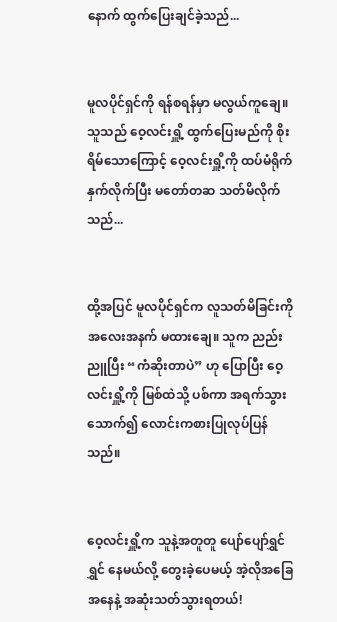နောက် ထွက်ပြေးချင်ခဲ့သည်...


မူလပိုင်ရှင်ကို ရန်စရန်မှာ မလွယ်ကူချေ။ သူသည် ဝေ့လင်းရှိူ့ ထွက်ပြေးမည်ကို စိုးရိမ်သောကြောင့် ဝေ့လင်းရှိူ့ကို ထပ်မံရိုက်နှက်လိုက်ပြီး မတော်တဆ သတ်မိလိုက်သည်...


ထို့အပြင် မူလပိုင်ရှင်က လူသတ်မိခြင်းကို အလေးအနက် မထားချေ။ သူက ညည်းညူပြီး “ကံဆိုးတာပဲ” ဟု ပြောပြီး ဝေ့လင်းရှိူ့ကို မြစ်ထဲသို့ ပစ်ကာ အရက်သွားသောက်၍ လောင်းကစားပြုလုပ်ပြန်သည်။


ဝေ့လင်းရှိူ့က သူနဲ့အတူတူ ပျော်ပျော်ရွှင်ရွှင် နေမယ်လို့ တွေးခဲ့ပေမယ့် အဲ့လိုအခြေအနေနဲ့ အဆုံးသတ်သွားရတယ်!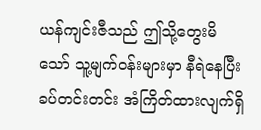ယန်ကျင်းဇီသည် ဤသို့တွေးမိသော် သူ့မျက်ဝန်းများမှာ နီရဲနေပြီး ခပ်တင်းတင်း အံကြိတ်ထားလျက်ရှိ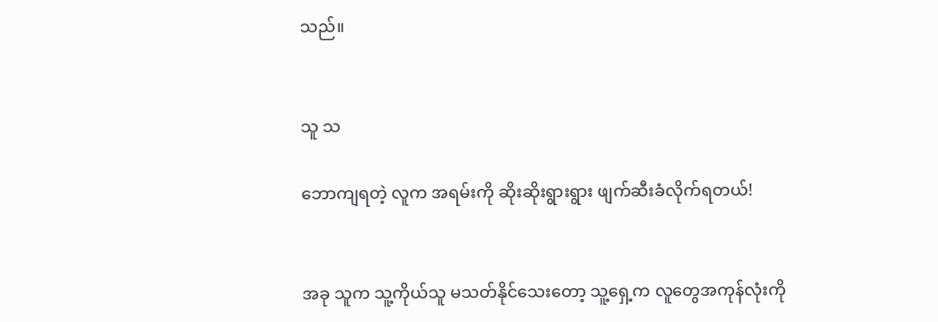သည်။


သူ သ

ဘောကျရတဲ့ လူက အရမ်းကို ဆိုးဆိုးရွားရွား ဖျက်ဆီးခံလိုက်ရတယ်!


အခု သူက သူ့ကိုယ်သူ မသတ်နိုင်သေးတော့ သူ့ရှေ့က လူတွေအကုန်လုံးကို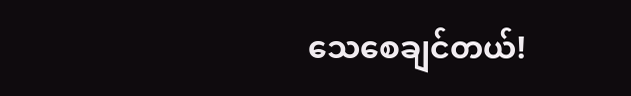သေစေချင်တယ်!